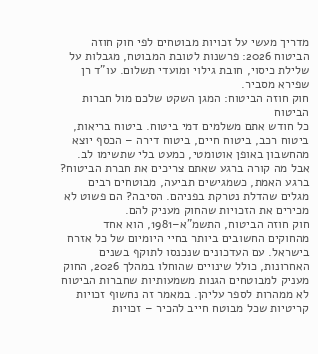מדריך מעשי על זכויות מבוטחים לפי חוק חוזה הביטוח 2026: פרשנות לטובת המבוטח, מגבלות על שלילת כיסוי, חובת גילוי ומועדי תשלום. עו"ד רן שפירא מסביר.
חוק חוזה הביטוח: המגן השקט שלכם מול חברות הביטוח
כל חודש אתם משלמים דמי ביטוח. ביטוח בריאות, ביטוח רכב, ביטוח חיים, ביטוח דירה – הכסף יוצא מהחשבון באופן אוטומטי, כמעט בלי שתשימו לב. אבל מה קורה ברגע שאתם צריכים את חברת הביטוח? ברגע האמת, כשמגישים תביעה, מבוטחים רבים מגלים שהדלת נטרקת בפניהם. הסיבה? הם פשוט לא מכירים את הזכויות שהחוק מעניק להם.
חוק חוזה הביטוח, התשמ"א–1981, הוא אחד מהחוקים החשובים ביותר בחיי היומיום של כל אזרח בישראל. עם העדכונים שנכנסו לתוקף בשנים האחרונות, כולל שינויים שהוחלו במהלך 2026, החוק מעניק למבוטחים הגנות משמעותיות שחברות הביטוח לא ממהרות לספר עליהן. במאמר זה נחשוף זכויות קריטיות שכל מבוטח חייב להכיר – זכויות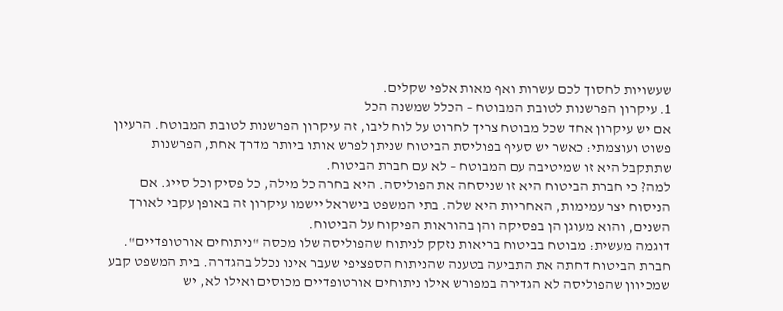שעשויות לחסוך לכם עשרות ואף מאות אלפי שקלים.
1. עיקרון הפרשנות לטובת המבוטח – הכלל שמשנה הכל
אם יש עיקרון אחד שכל מבוטח צריך לחרוט על לוח ליבו, זה עיקרון הפרשנות לטובת המבוטח. הרעיון פשוט ועוצמתי: כאשר יש סעיף בפוליסת הביטוח שניתן לפרש אותו ביותר מדרך אחת, הפרשנות שתתקבל היא זו שמיטיבה עם המבוטח – לא עם חברת הביטוח.
למה? כי חברת הביטוח היא זו שניסחה את הפוליסה. היא בחרה כל מילה, כל פסיק וכל סייג. אם הניסוח יצר עמימות, האחריות היא שלה. בתי המשפט בישראל יישמו עיקרון זה באופן עקבי לאורך השנים, והוא מעוגן הן בפסיקה והן בהוראות הפיקוח על הביטוח.
דוגמה מעשית: מבוטח בביטוח בריאות נזקק לניתוח שהפוליסה שלו מכסה "ניתוחים אורטופדיים". חברת הביטוח דחתה את התביעה בטענה שהניתוח הספציפי שעבר אינו נכלל בהגדרה. בית המשפט קבע שמכיוון שהפוליסה לא הגדירה במפורש אילו ניתוחים אורטופדיים מכוסים ואילו לא, יש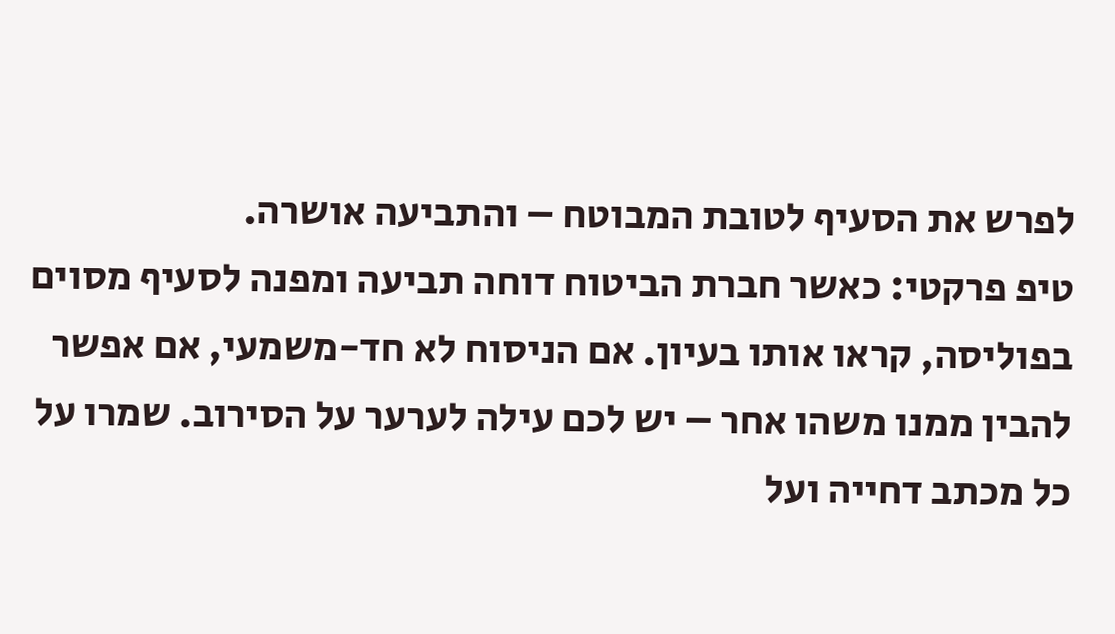לפרש את הסעיף לטובת המבוטח – והתביעה אושרה.
טיפ פרקטי: כאשר חברת הביטוח דוחה תביעה ומפנה לסעיף מסוים בפוליסה, קראו אותו בעיון. אם הניסוח לא חד-משמעי, אם אפשר להבין ממנו משהו אחר – יש לכם עילה לערער על הסירוב. שמרו על כל מכתב דחייה ועל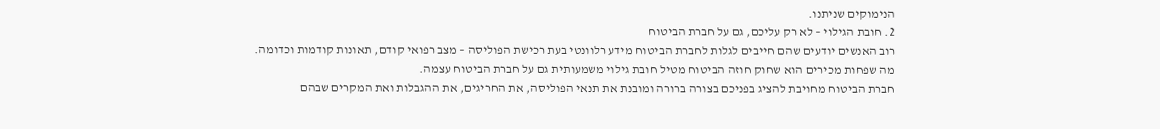הנימוקים שניתנו.
2. חובת הגילוי – לא רק עליכם, גם על חברת הביטוח
רוב האנשים יודעים שהם חייבים לגלות לחברת הביטוח מידע רלוונטי בעת רכישת הפוליסה – מצב רפואי קודם, תאונות קודמות וכדומה. מה שפחות מכירים הוא שחוק חוזה הביטוח מטיל חובת גילוי משמעותית גם על חברת הביטוח עצמה.
חברת הביטוח מחויבת להציג בפניכם בצורה ברורה ומובנת את תנאי הפוליסה, את החריגים, את ההגבלות ואת המקרים שבהם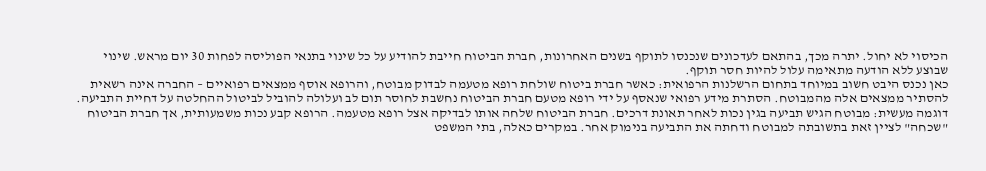הכיסוי לא יחול. יתרה מכך, בהתאם לעדכונים שנכנסו לתוקף בשנים האחרונות, חברת הביטוח חייבת להודיע על כל שינוי בתנאי הפוליסה לפחות 30 יום מראש. שינוי שבוצע ללא הודעה מתאימה עלול להיות חסר תוקף.
כאן נכנס היבט חשוב במיוחד בתחום הרשלנות הרפואית: כאשר חברת ביטוח שולחת רופא מטעמה לבדוק מבוטח, והרופא אוסף ממצאים רפואיים – החברה אינה רשאית להסתיר ממצאים אלה מהמבוטח. הסתרת מידע רפואי שנאסף על ידי רופא מטעם חברת הביטוח נחשבת לחוסר תום לב ועלולה להוביל לביטול ההחלטה על דחיית התביעה.
דוגמה מעשית: מבוטח הגיש תביעה בגין נכות לאחר תאונת דרכים. חברת הביטוח שלחה אותו לבדיקה אצל רופא מטעמה. הרופא קבע נכות משמעותית, אך חברת הביטוח "שכחה" לציין זאת בתשובתה למבוטח ודחתה את התביעה בנימוק אחר. במקרים כאלה, בתי המשפט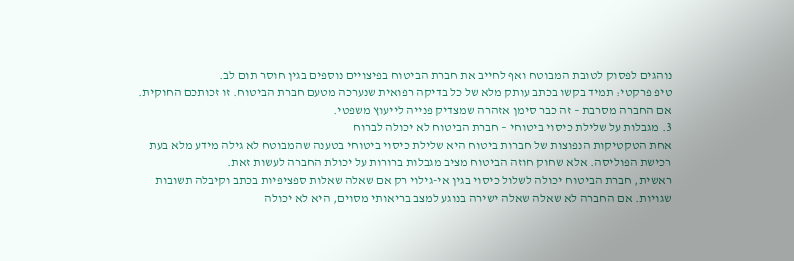נוהגים לפסוק לטובת המבוטח ואף לחייב את חברת הביטוח בפיצויים נוספים בגין חוסר תום לב.
טיפ פרקטי: תמיד בקשו בכתב עותק מלא של כל בדיקה רפואית שנערכה מטעם חברת הביטוח. זו זכותכם החוקית. אם החברה מסרבת – זה כבר סימן אזהרה שמצדיק פנייה לייעוץ משפטי.
3. מגבלות על שלילת כיסוי ביטוחי – חברת הביטוח לא יכולה לברוח
אחת הטקטיקות הנפוצות של חברות ביטוח היא שלילת כיסוי ביטוחי בטענה שהמבוטח לא גילה מידע מלא בעת רכישת הפוליסה. אלא שחוק חוזה הביטוח מציב מגבלות ברורות על יכולת החברה לעשות זאת.
ראשית, חברת הביטוח יכולה לשלול כיסוי בגין אי-גילוי רק אם שאלה שאלות ספציפיות בכתב וקיבלה תשובות שגויות. אם החברה לא שאלה שאלה ישירה בנוגע למצב בריאותי מסוים, היא לא יכולה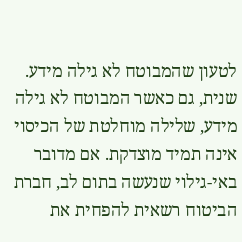לטעון שהמבוטח לא גילה מידע. שנית, גם כאשר המבוטח לא גילה מידע, שלילה מוחלטת של הכיסוי אינה תמיד מוצדקת. אם מדובר באי-גילוי שנעשה בתום לב, חברת הביטוח רשאית להפחית את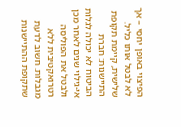הפיצוי באופן יחסי – אך לא לבטל אותו כליל.
שלישית, קיימת תקופת התיישנות: חברת הביטוח לא יכולה לגלות אי-גילוי שנים לאחר מכן ולבטל את הפוליסה רטרואקטיבית ללא מגבלות. חשוב לדעת שתקופת ההתיישנות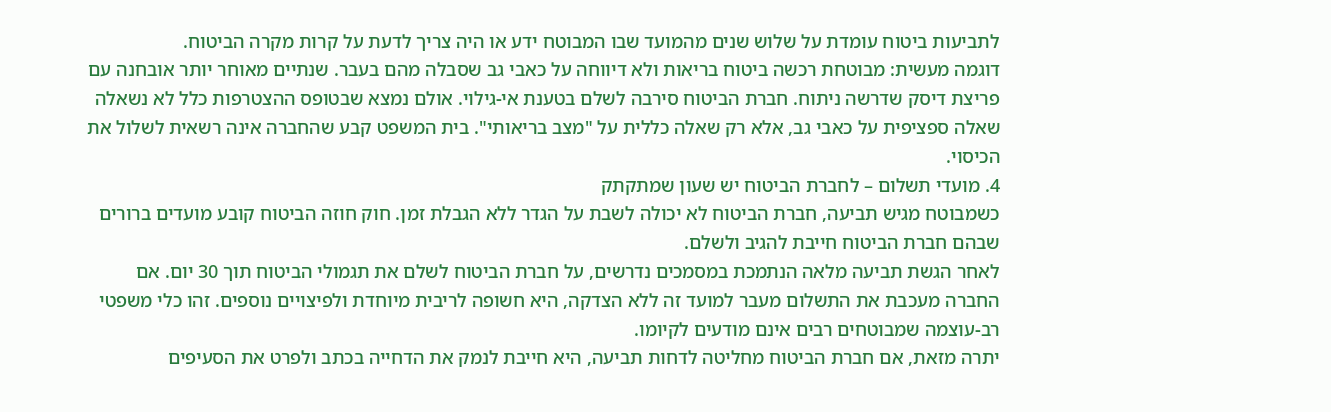לתביעות ביטוח עומדת על שלוש שנים מהמועד שבו המבוטח ידע או היה צריך לדעת על קרות מקרה הביטוח.
דוגמה מעשית: מבוטחת רכשה ביטוח בריאות ולא דיווחה על כאבי גב שסבלה מהם בעבר. שנתיים מאוחר יותר אובחנה עם פריצת דיסק שדרשה ניתוח. חברת הביטוח סירבה לשלם בטענת אי-גילוי. אולם נמצא שבטופס ההצטרפות כלל לא נשאלה שאלה ספציפית על כאבי גב, אלא רק שאלה כללית על "מצב בריאותי". בית המשפט קבע שהחברה אינה רשאית לשלול את הכיסוי.
4. מועדי תשלום – לחברת הביטוח יש שעון שמתקתק
כשמבוטח מגיש תביעה, חברת הביטוח לא יכולה לשבת על הגדר ללא הגבלת זמן. חוק חוזה הביטוח קובע מועדים ברורים שבהם חברת הביטוח חייבת להגיב ולשלם.
לאחר הגשת תביעה מלאה הנתמכת במסמכים נדרשים, על חברת הביטוח לשלם את תגמולי הביטוח תוך 30 יום. אם החברה מעכבת את התשלום מעבר למועד זה ללא הצדקה, היא חשופה לריבית מיוחדת ולפיצויים נוספים. זהו כלי משפטי רב-עוצמה שמבוטחים רבים אינם מודעים לקיומו.
יתרה מזאת, אם חברת הביטוח מחליטה לדחות תביעה, היא חייבת לנמק את הדחייה בכתב ולפרט את הסעיפים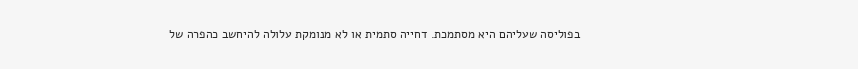בפוליסה שעליהם היא מסתמכת. דחייה סתמית או לא מנומקת עלולה להיחשב כהפרה של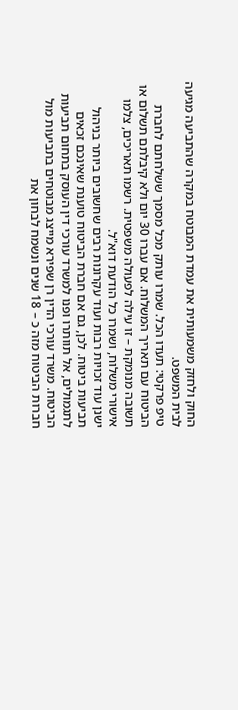החוק ולחזק משמעותית את עמדת המבוטח במקרה שהתביעה מגיעה לבית המשפט.
טיפ פרקטי: תעדו הכל. שמרו עותק מכל מסמך ששלחתם לחברת הביטוח עם תאריך המשלוח. אם עברו 30 יום ולא קיבלתם תשלום או תשובה מנומקת – זו עילה לפעולה משפטית. רשמו תאריכים, צלמו אישורי משלוח, ושמרו כל הודעת דוא"ל.
ישנן עוד זכויות רבות ועוד עקרונות רבים שחשובים ביותר בניהול תביעות ביטוח. לכן, גם אם חברת הביטוח טוענת שאינכם זכאים לתגמולים, אל תוותרו ופנו למשרד עורכי דין העוסק בתחום תביעות הביטוח. משרד עורכי הדין רן שפירא מייצג מבוטחים בתביעות מול חברות הביטוח מזה כ – 18 שנים ונשמח לבחון את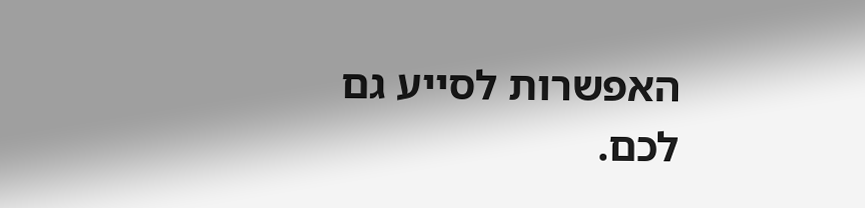האפשרות לסייע גם לכם.